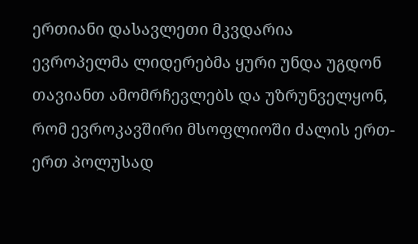ერთიანი დასავლეთი მკვდარია
ევროპელმა ლიდერებმა ყური უნდა უგდონ თავიანთ ამომრჩევლებს და უზრუნველყონ, რომ ევროკავშირი მსოფლიოში ძალის ერთ-ერთ პოლუსად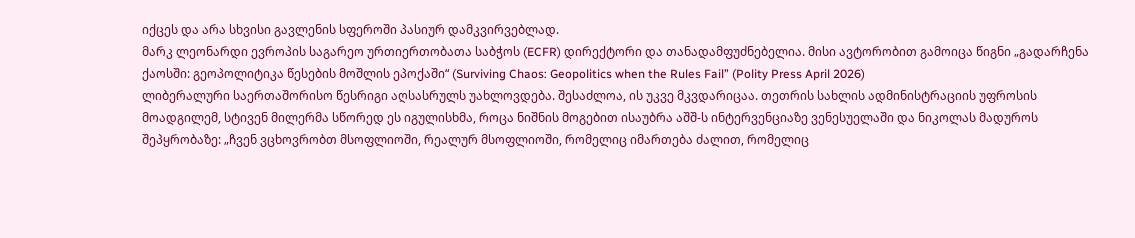იქცეს და არა სხვისი გავლენის სფეროში პასიურ დამკვირვებლად.
მარკ ლეონარდი ევროპის საგარეო ურთიერთობათა საბჭოს (ECFR) დირექტორი და თანადამფუძნებელია. მისი ავტორობით გამოიცა წიგნი „გადარჩენა ქაოსში: გეოპოლიტიკა წესების მოშლის ეპოქაში“ (Surviving Chaos: Geopolitics when the Rules Fail” (Polity Press April 2026)
ლიბერალური საერთაშორისო წესრიგი აღსასრულს უახლოვდება. შესაძლოა, ის უკვე მკვდარიცაა. თეთრის სახლის ადმინისტრაციის უფროსის მოადგილემ, სტივენ მილერმა სწორედ ეს იგულისხმა, როცა ნიშნის მოგებით ისაუბრა აშშ-ს ინტერვენციაზე ვენესუელაში და ნიკოლას მადუროს შეპყრობაზე: „ჩვენ ვცხოვრობთ მსოფლიოში, რეალურ მსოფლიოში, რომელიც იმართება ძალით, რომელიც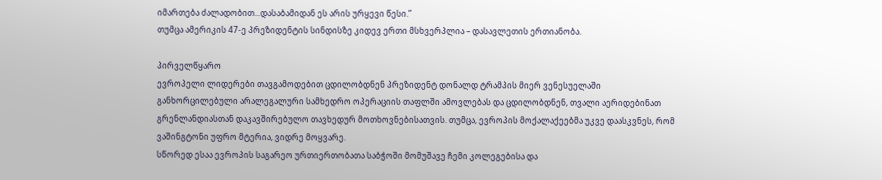იმართება ძალადობით...დასაბამიდან ეს არის ურყევი წესი.”
თუმცა ამერიკის 47-ე პრეზიდენტის სინდისზე კიდევ ერთი მსხვერპლია – დასავლეთის ერთიანობა.

პირველწყარო
ევროპელი ლიდერები თავგამოდებით ცდილობდნენ პრეზიდენტ დონალდ ტრამპის მიერ ვენესუელაში განხორცილებული არალეგალური სამხედრო ოპერაციის თაფლში ამოვლებას და ცდილობდნენ, თვალი აერიდებინათ გრენლანდიასთან დაკავშირებულო თავხედურ მოთხოვნებისათვის. თუმცა, ევროპის მოქალაქეებმა უკვე დაასკვნეს, რომ ვაშინგტონი უფრო მტერია, ვიდრე მოყვარე.
სწორედ ესაა ევროპის საგარეო ურთიერთობათა საბჭოში მომუშავე ჩემი კოლეგებისა და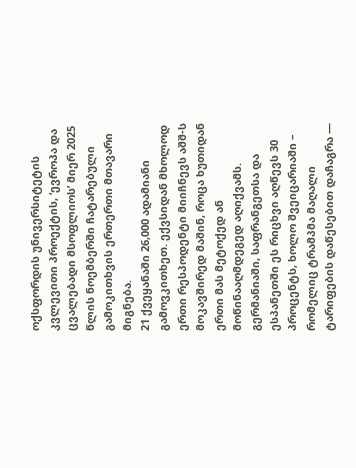ოქსფორდის უნივერსიტეტის კვლევითი პროექტის, ‘ევროპა და ცვალებადი მსოფლიოს’ მიერ 2025 წლის ნოემბერში ჩატარებული გამოკითხვის ერთერთი მთავარი მიგნება.
21 ქვეყანაში 26,000 ადამიანი გამოვკითხეთ. ექვსიდან მხოლოდ ერთი რესპოდენტი მიიჩნევს აშშ-ს მოკავშირედ მაშინ, როცა ხუთიდან ერთი მას მეტოქედ ან მოწინააღმდეგედ აღიქვამს. გერმანიაში, საფრანგეთსა და ესპანეთში ეს რიცხვი აღწევს 30 პროცენტს, ხოლო შვეიცარიაში – რომელიც ტრამპმა მაღალი ტარიფების დაწესებით დაჩაგრა —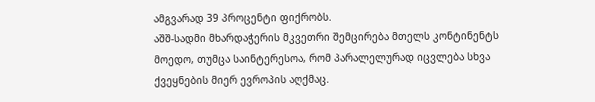ამგვარად 39 პროცენტი ფიქრობს.
აშშ-სადმი მხარდაჭერის მკვეთრი შემცირება მთელს კონტინენტს მოედო, თუმცა საინტერესოა, რომ პარალელურად იცვლება სხვა ქვეყნების მიერ ევროპის აღქმაც.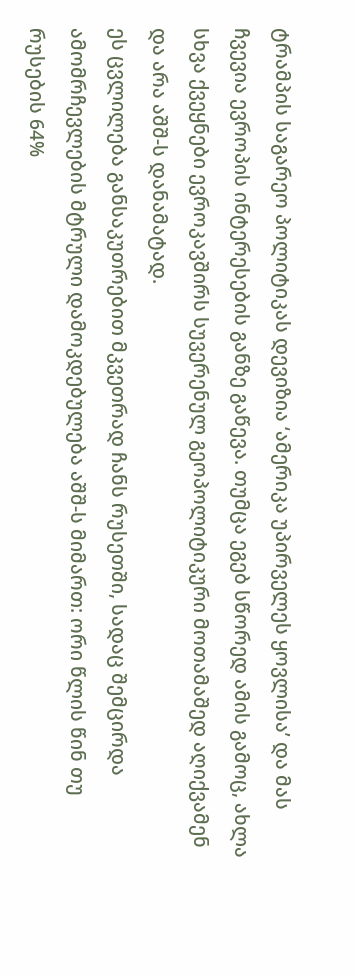ტრამპის საგარეო პოლიტიკას დევიზია ‘ამერიკა უპირველეს ყოვლისა’ და მას ჩვევია ევროპის ინტერესების განზე გაწევა. თუმცა ეგებ სწორედ ამის გამოც, ახლა სხვა ქვეყნები ევროკავშირს სუვერენულ გეოპოლიტიკური მოთამაშედ აღიქვამენ და არა აშშ-ს დანამატად.
ეს ცვლილება განსაკუთრებით მკვეთრად ჩანს რუსეთში, სადაც შემცირდა ამომრჩევლების მტრული დამოკდებულება აშშ-ს მიმართ: ორი წლის წინ თუ რუსების 64%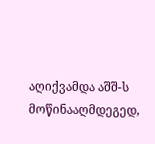აღიქვამდა აშშ-ს მოწინააღმდეგედ,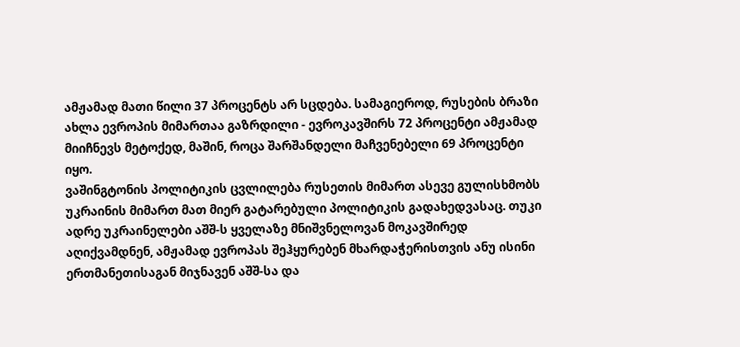ამჟამად მათი წილი 37 პროცენტს არ სცდება. სამაგიეროდ, რუსების ბრაზი ახლა ევროპის მიმართაა გაზრდილი - ევროკავშირს 72 პროცენტი ამჟამად მიიჩნევს მეტოქედ, მაშინ, როცა შარშანდელი მაჩვენებელი 69 პროცენტი იყო.
ვაშინგტონის პოლიტიკის ცვლილება რუსეთის მიმართ ასევე გულისხმობს უკრაინის მიმართ მათ მიერ გატარებული პოლიტიკის გადახედვასაც. თუკი ადრე უკრაინელები აშშ-ს ყველაზე მნიშვნელოვან მოკავშირედ აღიქვამდნენ, ამჟამად ევროპას შეჰყურებენ მხარდაჭერისთვის ანუ ისინი ერთმანეთისაგან მიჯნავენ აშშ-სა და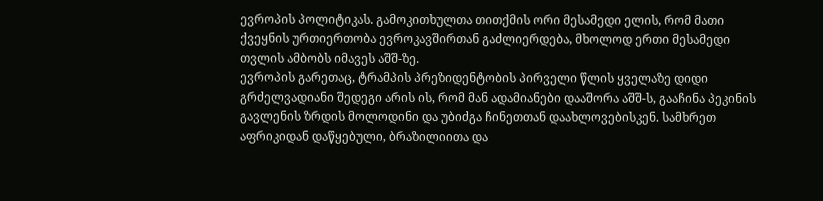ევროპის პოლიტიკას. გამოკითხულთა თითქმის ორი მესამედი ელის, რომ მათი ქვეყნის ურთიერთობა ევროკავშირთან გაძლიერდება, მხოლოდ ერთი მესამედი თვლის ამბობს იმავეს აშშ-ზე.
ევროპის გარეთაც, ტრამპის პრეზიდენტობის პირველი წლის ყველაზე დიდი გრძელვადიანი შედეგი არის ის, რომ მან ადამიანები დააშორა აშშ-ს, გააჩინა პეკინის გავლენის ზრდის მოლოდინი და უბიძგა ჩინეთთან დაახლოვებისკენ. სამხრეთ აფრიკიდან დაწყებული, ბრაზილიითა და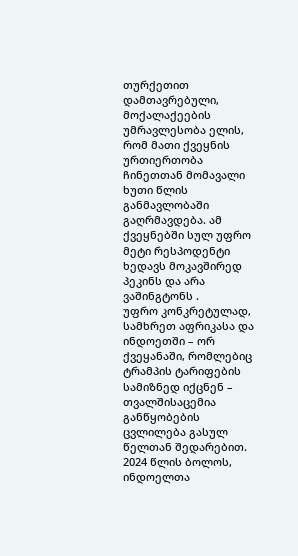თურქეთით დამთავრებული, მოქალაქეების უმრავლესობა ელის, რომ მათი ქვეყნის ურთიერთობა ჩინეთთან მომავალი ხუთი წლის განმავლობაში გაღრმავდება. ამ ქვეყნებში სულ უფრო მეტი რესპოდენტი ხედავს მოკავშირედ პეკინს და არა ვაშინგტონს .
უფრო კონკრეტულად, სამხრეთ აფრიკასა და ინდოეთში – ორ ქვეყანაში, რომლებიც ტრამპის ტარიფების სამიზნედ იქცნენ – თვალშისაცემია განწყობების ცვლილება გასულ წელთან შედარებით. 2024 წლის ბოლოს, ინდოელთა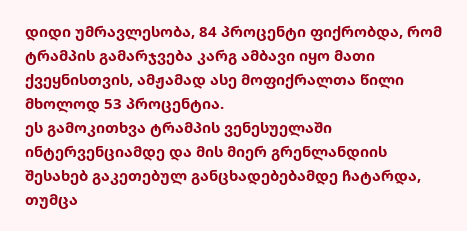დიდი უმრავლესობა, 84 პროცენტი ფიქრობდა, რომ ტრამპის გამარჯვება კარგ ამბავი იყო მათი ქვეყნისთვის, ამჟამად ასე მოფიქრალთა წილი მხოლოდ 53 პროცენტია.
ეს გამოკითხვა ტრამპის ვენესუელაში ინტერვენციამდე და მის მიერ გრენლანდიის შესახებ გაკეთებულ განცხადებებამდე ჩატარდა, თუმცა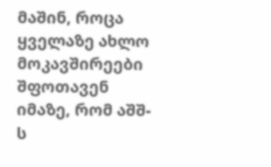მაშინ, როცა ყველაზე ახლო მოკავშირეები შფოთავენ იმაზე, რომ აშშ-ს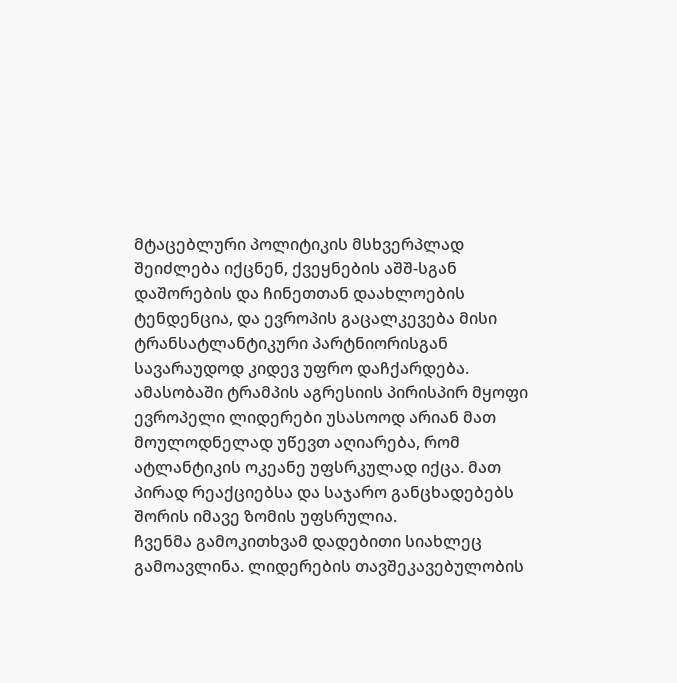მტაცებლური პოლიტიკის მსხვერპლად შეიძლება იქცნენ, ქვეყნების აშშ-სგან დაშორების და ჩინეთთან დაახლოების ტენდენცია, და ევროპის გაცალკევება მისი ტრანსატლანტიკური პარტნიორისგან სავარაუდოდ კიდევ უფრო დაჩქარდება.
ამასობაში ტრამპის აგრესიის პირისპირ მყოფი ევროპელი ლიდერები უსასოოდ არიან მათ მოულოდნელად უწევთ აღიარება, რომ ატლანტიკის ოკეანე უფსრკულად იქცა. მათ პირად რეაქციებსა და საჯარო განცხადებებს შორის იმავე ზომის უფსრულია.
ჩვენმა გამოკითხვამ დადებითი სიახლეც გამოავლინა. ლიდერების თავშეკავებულობის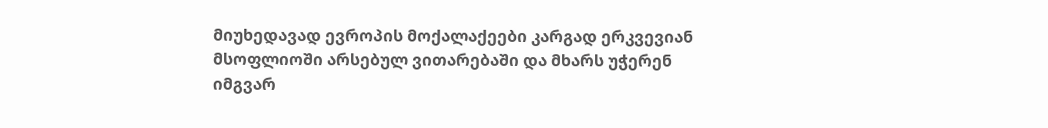მიუხედავად ევროპის მოქალაქეები კარგად ერკვევიან მსოფლიოში არსებულ ვითარებაში და მხარს უჭერენ იმგვარ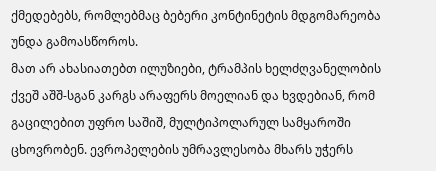ქმედებებს, რომლებმაც ბებერი კონტინეტის მდგომარეობა უნდა გამოასწოროს.
მათ არ ახასიათებთ ილუზიები, ტრამპის ხელძღვანელობის ქვეშ აშშ-სგან კარგს არაფერს მოელიან და ხვდებიან, რომ გაცილებით უფრო საშიშ, მულტიპოლარულ სამყაროში ცხოვრობენ. ევროპელების უმრავლესობა მხარს უჭერს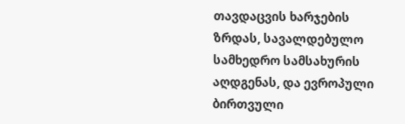თავდაცვის ხარჯების ზრდას, სავალდებულო სამხედრო სამსახურის აღდგენას, და ევროპული ბირთვული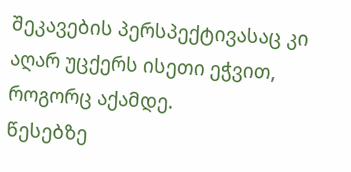შეკავების პერსპექტივასაც კი აღარ უცქერს ისეთი ეჭვით, როგორც აქამდე.
წესებზე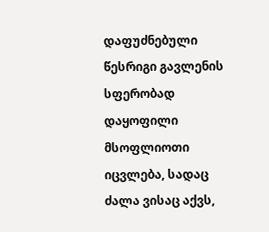დაფუძნებული წესრიგი გავლენის სფერობად დაყოფილი მსოფლიოთი იცვლება, სადაც ძალა ვისაც აქვს,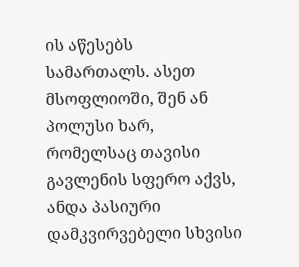ის აწესებს სამართალს. ასეთ მსოფლიოში, შენ ან პოლუსი ხარ, რომელსაც თავისი გავლენის სფერო აქვს, ანდა პასიური დამკვირვებელი სხვისი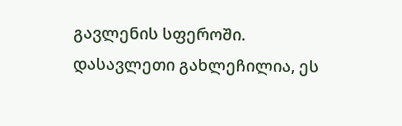გავლენის სფეროში.
დასავლეთი გახლეჩილია, ეს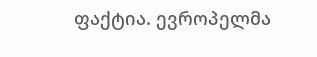ფაქტია. ევროპელმა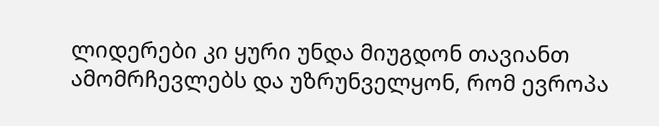ლიდერები კი ყური უნდა მიუგდონ თავიანთ ამომრჩევლებს და უზრუნველყონ, რომ ევროპა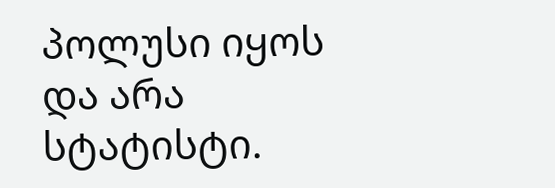პოლუსი იყოს და არა სტატისტი.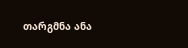თარგმნა ანა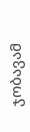ჯობავამ